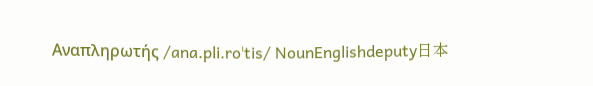Αναπληρωτής /ana.pli.roˈtis/ NounEnglishdeputy日本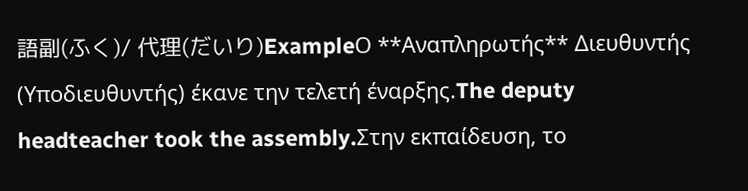語副(ふく)/ 代理(だいり)ExampleΟ **Αναπληρωτής** Διευθυντής (Υποδιευθυντής) έκανε την τελετή έναρξης.The deputy headteacher took the assembly.Στην εκπαίδευση, το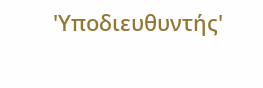'Υποδιευθυντής'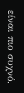είναι πιο συχνό.